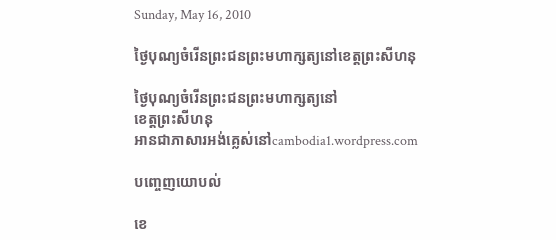Sunday, May 16, 2010

ថ្ងៃបុណ្យចំរើនព្រះជនព្រះមហាក្សត្យនៅខេត្តព្រះសីហនុ

ថ្ងៃបុណ្យចំរើនព្រះជនព្រះមហាក្សត្យនៅ
ខេត្តព្រះសីហនុ
អានជាភាសារអង់គ្លេស់នៅcambodia1.wordpress.com

បញ្ចេញយោបល់

ខេ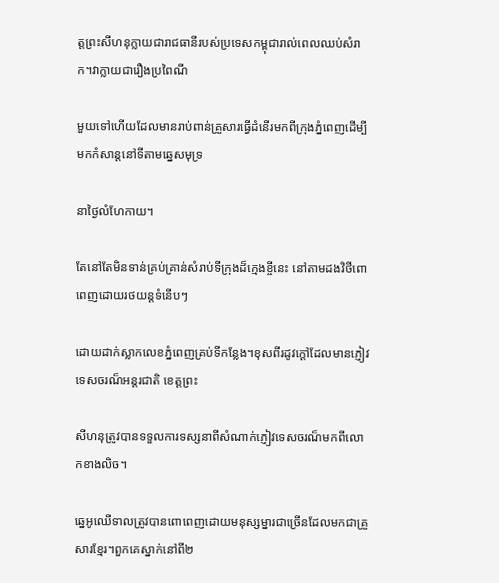ត្តព្រះសីហនុក្លាយជារាជធានីរបស់ប្រទេសកម្ពុជារាល់ពេលឈប់សំរាក។វាក្លាយជារឿងប្រពៃណី

មួយទៅហើយដែលមានរាប់ពាន់គ្រួសារធ្វើដំនើរមកពីក្រុងភ្នំពេញដើម្បីមកកំសាន្តនៅទីតាមឆ្នេសមុទ្រ

នាថ្ងៃលំហែកាយ។

តែនៅតែមិនទាន់គ្រប់គ្រាន់សំរាប់ទីក្រុងដ៏ក្មេងខ្ចីនេះ នៅតាមដងវិថីពោពេញដោយរថយន្តទំនើបៗ

ដោយដាក់ស្លាកលេខភ្នំពេញគ្រប់ទីកន្លែង។ខុសពីរដូវក្តៅដែលមានភ្ញៀវទេសចរណ៏អន្តរជាតិ ខេត្តព្រះ

សីហនុត្រូវបានទទួលការទស្សនាពីសំណាក់ភ្ញៀវទេសចរណ៏មកពីលោកខាងលិច។

ឆ្នេអូឈើទាលត្រូវបានពោពេញដោយមនុស្សម្នារជាច្រើនដែលមកជាគ្រួសារខ្មែរ។ពួកគេស្នាក់នៅពី២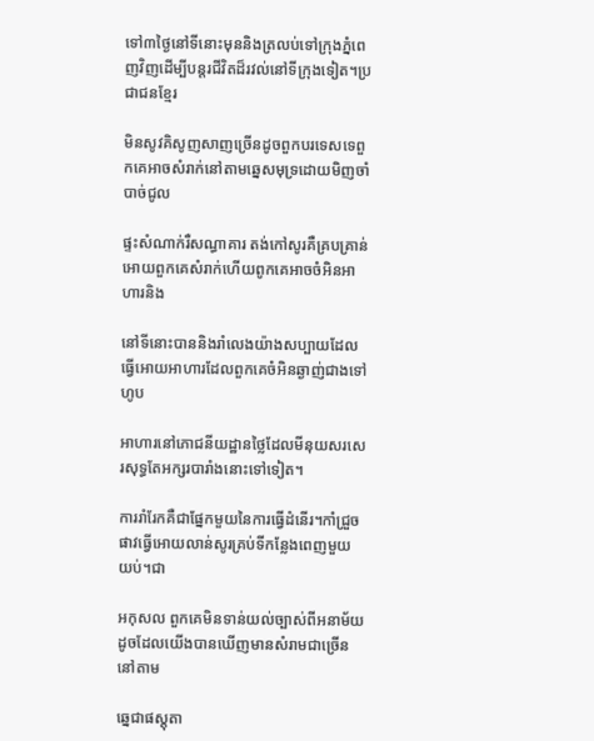ទៅ៣ថ្ងៃនៅទីនោះមុននិងត្រលប់ទៅក្រុងភ្នំពេញវិញដើម្បីបន្តរជីវិតដ៏រវល់នៅទីក្រុងទៀត។ប្រជាជនខ្មែរ

មិនសូវគិសូញសាញច្រើនដូចពួកបរទេសទេពួកគេអាចសំរាក់នៅតាមឆ្នេសមុទ្រដោយមិញចាំបាច់ជូល

ផ្ទះសំណាក់រឺសណ្ធាគារ តង់កៅសូរគឺគ្របគ្រាន់អោយពួកគេសំរាក់ហើយពូកគេអាចចំអិនអាហារនិង

នៅទីនោះបាននិងរាំលេងយ៉ាងសប្បាយដែលធ្វើអោយអាហារដែលពួកគេចំអិនឆ្ងាញ់ជាងទៅហូប

អាហារនៅភោជនីយដ្ឋានថ្លៃដែលមីនុយសរសេរសុទ្ធតែអក្សរបារាំងនោះទៅទៀត។

ការរាំរែកគឺជាផ្នែកមួយនៃការធ្វើដំនើរ។កាំជ្រួចផាវធ្វើអោយលាន់សូរគ្រប់ទីកន្លែងពេញមួយយប់។ជា

អកុសល ពួកគេមិនទាន់យល់ច្បាស់ពីអនាម័យដូចដែលយើងបានឃើញមានសំរាមជាច្រើននៅតាម

ឆ្នេជាផស្តុតា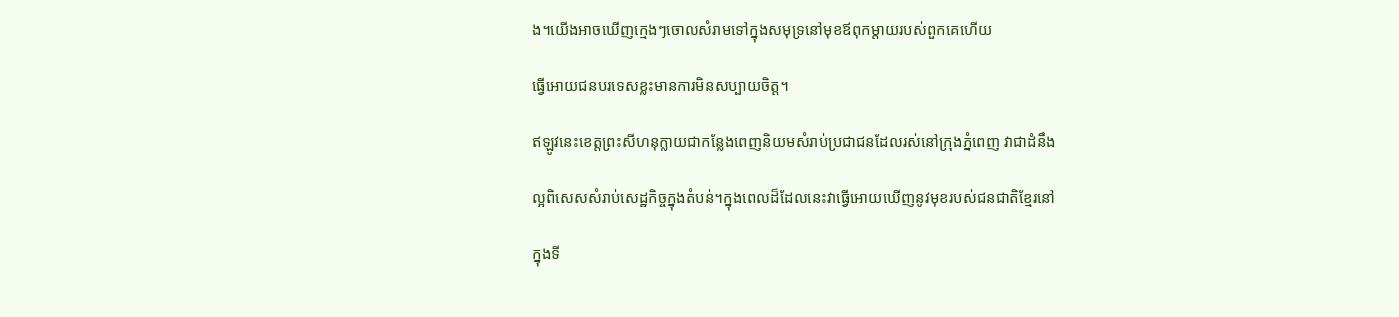ង។យើងអាចឃើញក្មេងៗចោលសំរាមទៅក្នុងសមុទ្រនៅមុខឪពុកម្ដាយរបស់ពួកគេហើយ

ធ្វើអោយជនបរទេសខ្លះមានការមិនសប្បាយចិត្ត។

ឥឡូវនេះខេត្តព្រះសីហនុក្លាយជាកន្លែងពេញនិយមសំរាប់ប្រជាជនដែលរស់នៅក្រុងភ្នំពេញ វាជាដំនឹង

ល្អពិសេសសំរាប់សេដ្ឋកិច្ចក្នុងតំបន់។ក្នុងពេលដ៏ដែលនេះវាធ្វើអោយឃើញនូវមុខរបស់ជនជាតិខ្មែរនៅ

ក្នុងទី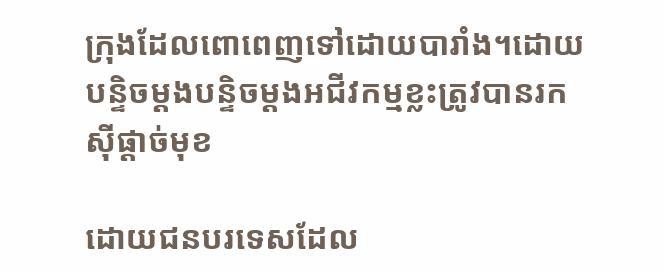ក្រុងដែលពោពេញទៅដោយបារាំង។ដោយបន្ទិចម្ដងបន្ទិចម្ដងអជីវកម្មខ្លះត្រូវបានរកស៊ីផ្ដាច់មុខ

ដោយជនបរទេសដែល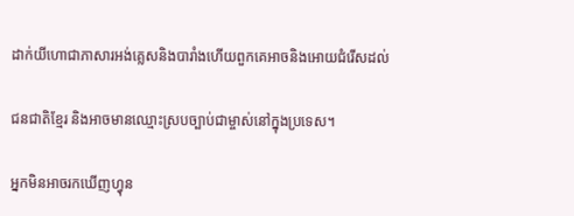ដាក់យីហោជាភាសារអង់គ្លេសនិងបារាំងហើយពួកគេអាចនិងអោយជំរើសដល់

ជនជាតិខ្មែរ និងអាចមានឈ្មោះស្របច្បាប់ជាម្ចាស់នៅក្នុងប្រទេស។

អ្នកមិនអាចរកឃើញហ្វុន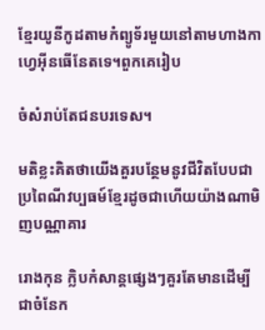ខ្មែរយូនីកូដតាមកំព្យូទ័រមួយនៅតាមហាងកាហ្វេអ៊ីនធើនែតទេ។ពួកគេរៀប

ចំសំរាប់តែជនបរទេស។

មតិខ្លះគិតថាយើងគួរបន្ថែមនូវជីវិតបែបជាប្រពៃណីវប្បធម៍ខ្មែរដូចជាហើយយ៉ាងណាមិញបណ្ណាគារ

រោងកុន ក្លិបកំសាន្តផ្សេងៗគួរតែមានដើម្បីជាចំនែក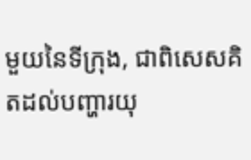មួយនៃទីក្រុង, ជាពិសេសគិតដល់បញ្ហារយុ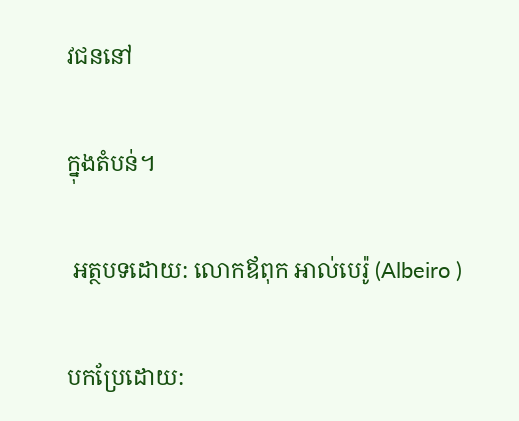វជននៅ

ក្នុងតំបន់។

 អត្ថបទដោយ: លោកឪពុក អាល់បេរ៉ូ (Albeiro )

បកប្រែដោយ: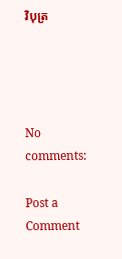វិបុត្រ




No comments:

Post a Comment